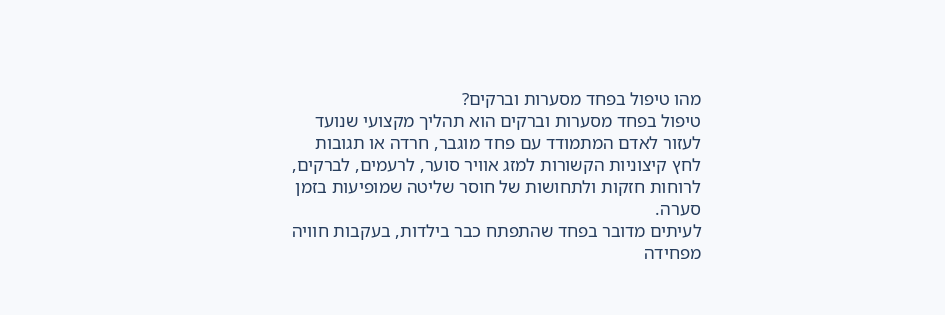מהו טיפול בפחד מסערות וברקים?
טיפול בפחד מסערות וברקים הוא תהליך מקצועי שנועד לעזור לאדם המתמודד עם פחד מוגבר, חרדה או תגובות לחץ קיצוניות הקשורות למזג אוויר סוער, לרעמים, לברקים, לרוחות חזקות ולתחושות של חוסר שליטה שמופיעות בזמן סערה.
לעיתים מדובר בפחד שהתפתח כבר בילדות, בעקבות חוויה מפחידה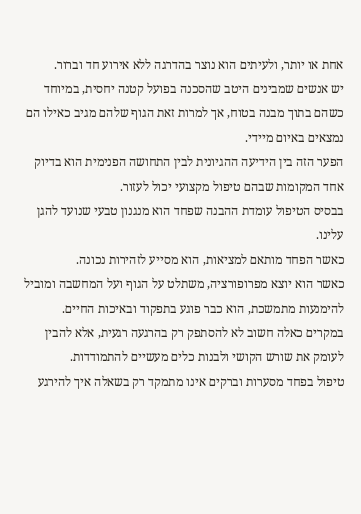אחת או יותר, ולעיתים הוא נוצר בהדרגה ללא אירוע חד וברור.
יש אנשים שמבינים היטב שהסכנה בפועל קטנה יחסית, במיוחד כשהם בתוך מבנה בטוח, אך למרות זאת הגוף שלהם מגיב כאילו הם נמצאים באיום מיידי.
הפער הזה בין הידיעה ההגיונית לבין התחושה הפנימית הוא בדיוק אחד המקומות שבהם טיפול מקצועי יכול לעזור.
בבסיס הטיפול עומדת ההבנה שפחד הוא מנגנון טבעי שנועד להגן עלינו.
כאשר הפחד מותאם למציאות, הוא מסייע לזהירות נכונה.
כאשר הוא יוצא מפרופורציה, משתלט על הגוף ועל המחשבה ומוביל להימנעות מתמשכת, הוא כבר פוגע בתפקוד ובאיכות החיים.
במקרים כאלה חשוב לא להסתפק רק בהרגעה רגעית, אלא להבין לעומק את שורש הקושי ולבנות כלים מעשיים להתמודדות.
טיפול בפחד מסערות וברקים אינו מתמקד רק בשאלה איך להירגע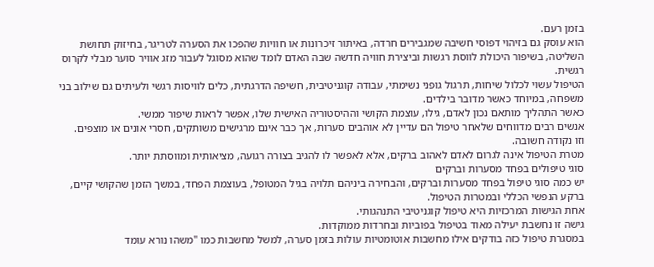בזמן רעם.
הוא עוסק גם בזיהוי דפוסי חשיבה שמגבירים חרדה, באיתור זיכרונות או חוויות שהפכו את הסערה לטריגר, בחיזוק תחושת השליטה, בשיפור היכולת לווסת רגשות וביצירת חוויה חדשה שבה האדם לומד שהוא מסוגל לעבור מזג אוויר סוער מבלי לקרוס רגשית.
הטיפול עשוי לכלול שיחות, תרגול גופני נשימתי, עבודה קוגניטיבית, חשיפה הדרגתית, כלים לוויסות רגשי ולעיתים גם שילוב בני משפחה, במיוחד כאשר מדובר בילדים.
כאשר התהליך מותאם נכון לאדם, גילו, עוצמת הקושי וההיסטוריה האישית שלו, אפשר לראות שיפור ממשי.
אנשים רבים מדווחים שלאחר טיפול הם עדיין לא אוהבים סערות, אך כבר אינם מרגישים משותקים, חסרי אונים או מוצפים.
וזו נקודה חשובה.
מטרת הטיפול אינה לגרום לאדם לאהוב ברקים, אלא לאפשר לו להגיב בצורה רגועה, מציאותית ומווסתת יותר.
סוגי טיפולים בפחד מסערות וברקים
יש כמה סוגי טיפול בפחד מסערות וברקים, והבחירה ביניהם תלויה בגיל המטופל, בעוצמת הפחד, במשך הזמן שהקושי קיים, ברקע הנפשי הכללי ובמטרות הטיפול.
אחת הגישות המרכזיות היא טיפול קוגניטיבי התנהגותי.
גישה זו נחשבת יעילה מאוד בטיפול בפוביות ובחרדות ממוקדות.
במסגרת טיפול כזה בודקים אילו מחשבות אוטומטיות עולות בזמן סערה, למשל מחשבות כמו "משהו נורא עומד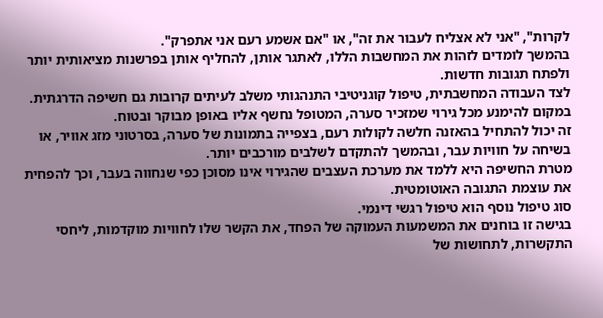לקרות", "אני לא אצליח לעבור את זה", או "אם אשמע רעם אני אתפרק".
בהמשך לומדים לזהות את המחשבות הללו, לאתגר אותן, להחליף אותן בפרשנות מציאותית יותר ולפתח תגובות חדשות.
לצד העבודה המחשבתית, טיפול קוגניטיבי התנהגותי משלב לעיתים קרובות גם חשיפה הדרגתית.
במקום להימנע מכל גירוי שמזכיר סערה, המטופל נחשף אליו באופן מבוקר ובטוח.
זה יכול להתחיל בהאזנה חלשה לקולות רעם, בצפייה בתמונות של סערה, בסרטוני מזג אוויר, או בשיחה על חוויות עבר, ובהמשך להתקדם לשלבים מורכבים יותר.
מטרת החשיפה היא ללמד את מערכת העצבים שהגירוי אינו מסוכן כפי שנחווה בעבר, וכך להפחית את עוצמת התגובה האוטומטית.
סוג טיפול נוסף הוא טיפול רגשי דינמי.
בגישה זו בוחנים את המשמעות העמוקה של הפחד, את הקשר שלו לחוויות מוקדמות, ליחסי התקשרות, לתחושות של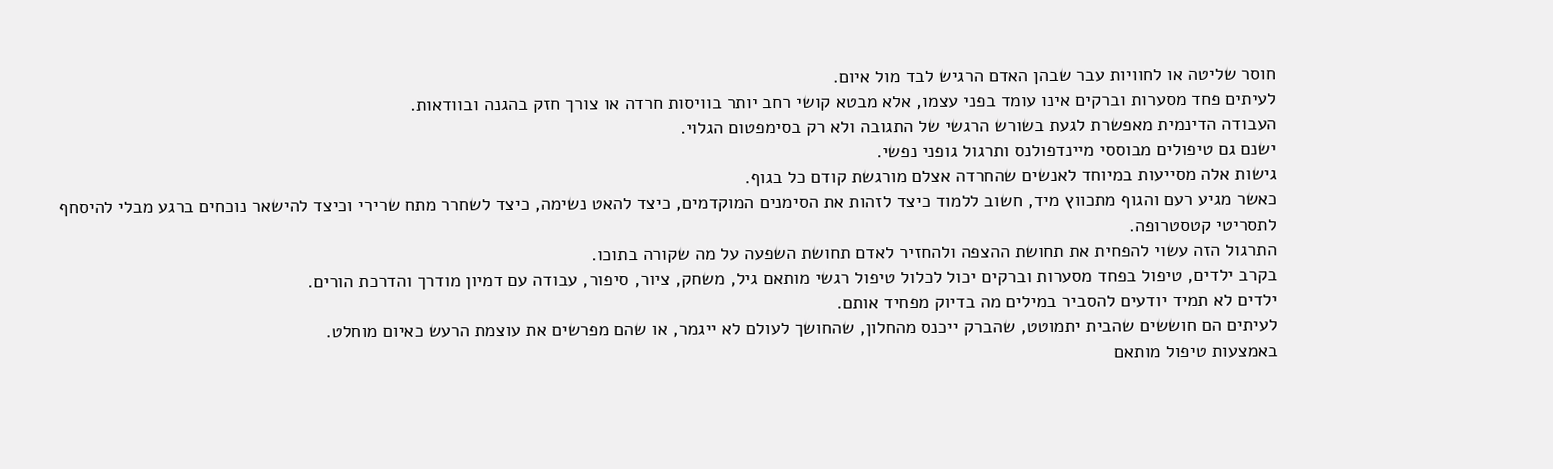חוסר שליטה או לחוויות עבר שבהן האדם הרגיש לבד מול איום.
לעיתים פחד מסערות וברקים אינו עומד בפני עצמו, אלא מבטא קושי רחב יותר בוויסות חרדה או צורך חזק בהגנה ובוודאות.
העבודה הדינמית מאפשרת לגעת בשורש הרגשי של התגובה ולא רק בסימפטום הגלוי.
ישנם גם טיפולים מבוססי מיינדפולנס ותרגול גופני נפשי.
גישות אלה מסייעות במיוחד לאנשים שהחרדה אצלם מורגשת קודם כל בגוף.
כאשר מגיע רעם והגוף מתכווץ מיד, חשוב ללמוד כיצד לזהות את הסימנים המוקדמים, כיצד להאט נשימה, כיצד לשחרר מתח שרירי וכיצד להישאר נוכחים ברגע מבלי להיסחף לתסריטי קטסטרופה.
התרגול הזה עשוי להפחית את תחושת ההצפה ולהחזיר לאדם תחושת השפעה על מה שקורה בתוכו.
בקרב ילדים, טיפול בפחד מסערות וברקים יכול לכלול טיפול רגשי מותאם גיל, משחק, ציור, סיפור, עבודה עם דמיון מודרך והדרכת הורים.
ילדים לא תמיד יודעים להסביר במילים מה בדיוק מפחיד אותם.
לעיתים הם חוששים שהבית יתמוטט, שהברק ייכנס מהחלון, שהחושך לעולם לא ייגמר, או שהם מפרשים את עוצמת הרעש כאיום מוחלט.
באמצעות טיפול מותאם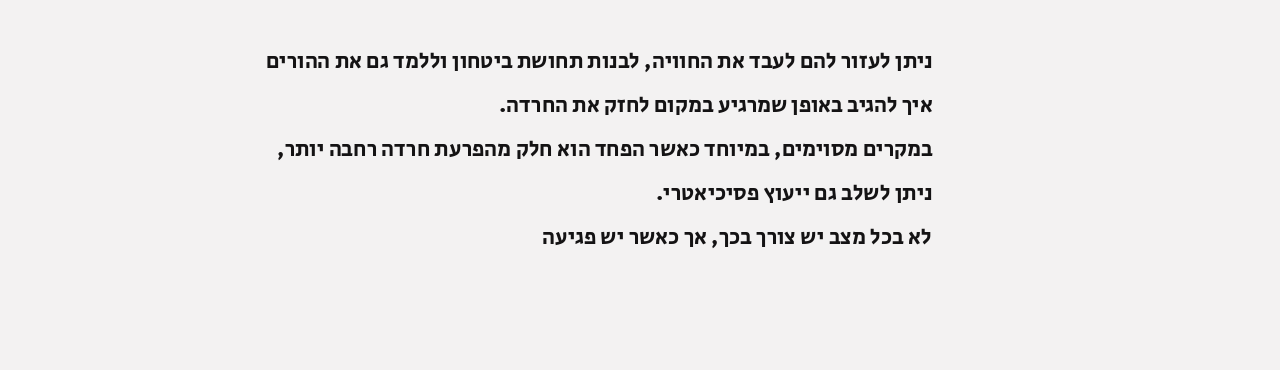ניתן לעזור להם לעבד את החוויה, לבנות תחושת ביטחון וללמד גם את ההורים איך להגיב באופן שמרגיע במקום לחזק את החרדה.
במקרים מסוימים, במיוחד כאשר הפחד הוא חלק מהפרעת חרדה רחבה יותר, ניתן לשלב גם ייעוץ פסיכיאטרי.
לא בכל מצב יש צורך בכך, אך כאשר יש פגיעה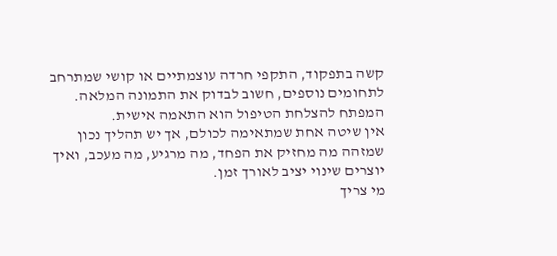קשה בתפקוד, התקפי חרדה עוצמתיים או קושי שמתרחב לתחומים נוספים, חשוב לבדוק את התמונה המלאה.
המפתח להצלחת הטיפול הוא התאמה אישית.
אין שיטה אחת שמתאימה לכולם, אך יש תהליך נכון שמזהה מה מחזיק את הפחד, מה מרגיע, מה מעכב, ואיך יוצרים שינוי יציב לאורך זמן.
מי צריך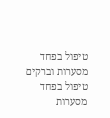טיפול בפחד מסערות וברקים
טיפול בפחד מסערות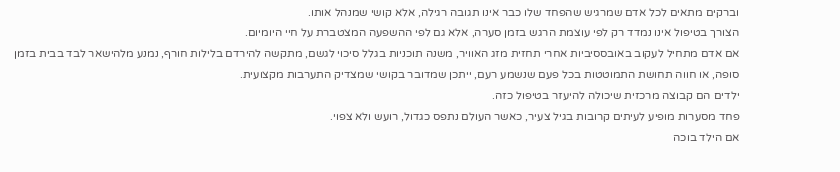וברקים מתאים לכל אדם שמרגיש שהפחד שלו כבר אינו תגובה רגילה, אלא קושי שמנהל אותו.
הצורך בטיפול אינו נמדד רק לפי עוצמת הרגש בזמן סערה, אלא גם לפי ההשפעה המצטברת על חיי היומיום.
אם אדם מתחיל לעקוב באובססיביות אחרי תחזית מזג האוויר, משנה תוכניות בגלל סיכוי לגשם, מתקשה להירדם בלילות חורף, נמנע מלהישאר לבד בבית בזמן סופה, או חווה תחושת התמוטטות בכל פעם שנשמע רעם, ייתכן שמדובר בקושי שמצדיק התערבות מקצועית.
ילדים הם קבוצה מרכזית שיכולה להיעזר בטיפול כזה.
פחד מסערות מופיע לעיתים קרובות בגיל צעיר, כאשר העולם נתפס כגדול, רועש ולא צפוי.
אם הילד בוכה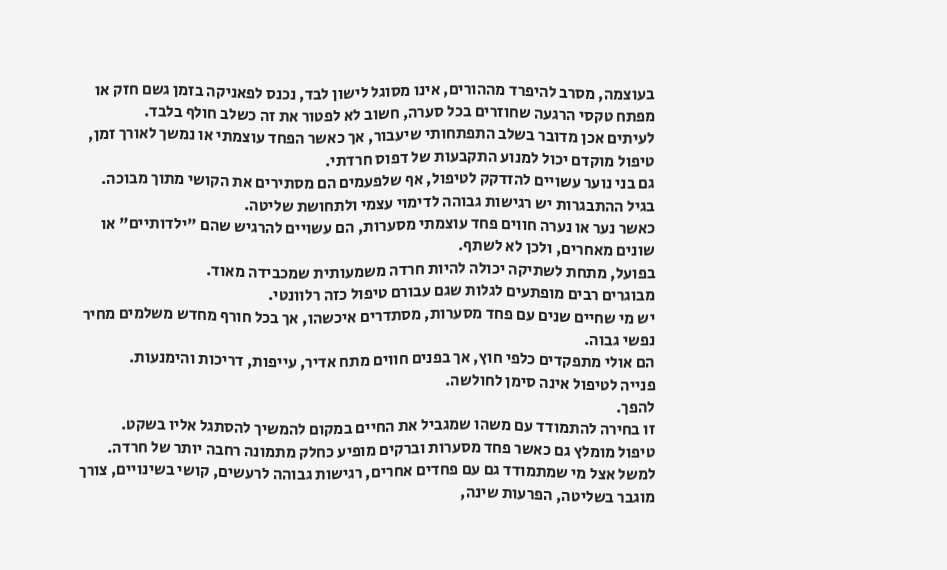בעוצמה, מסרב להיפרד מההורים, אינו מסוגל לישון לבד, נכנס לפאניקה בזמן גשם חזק או מפתח טקסי הרגעה שחוזרים בכל סערה, חשוב לא לפטור את זה כשלב חולף בלבד.
לעיתים אכן מדובר בשלב התפתחותי שיעבור, אך כאשר הפחד עוצמתי או נמשך לאורך זמן, טיפול מוקדם יכול למנוע התקבעות של דפוס חרדתי.
גם בני נוער עשויים להזדקק לטיפול, אף שלפעמים הם מסתירים את הקושי מתוך מבוכה.
בגיל ההתבגרות יש רגישות גבוהה לדימוי עצמי ולתחושת שליטה.
כאשר נער או נערה חווים פחד עוצמתי מסערות, הם עשויים להרגיש שהם "ילדותיים" או שונים מאחרים, ולכן לא לשתף.
בפועל, מתחת לשתיקה יכולה להיות חרדה משמעותית שמכבידה מאוד.
מבוגרים רבים מופתעים לגלות שגם עבורם טיפול כזה רלוונטי.
יש מי שחיים שנים עם פחד מסערות, מסתדרים איכשהו, אך בכל חורף מחדש משלמים מחיר נפשי גבוה.
הם אולי מתפקדים כלפי חוץ, אך בפנים חווים מתח אדיר, עייפות, דריכות והימנעות.
פנייה לטיפול אינה סימן לחולשה.
להפך.
זו בחירה להתמודד עם משהו שמגביל את החיים במקום להמשיך להסתגל אליו בשקט.
טיפול מומלץ גם כאשר פחד מסערות וברקים מופיע כחלק מתמונה רחבה יותר של חרדה.
למשל אצל מי שמתמודד גם עם פחדים אחרים, רגישות גבוהה לרעשים, קושי בשינויים, צורך מוגבר בשליטה, הפרעות שינה,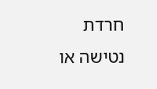חרדת נטישה או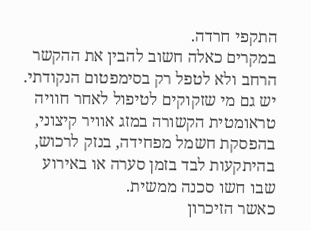התקפי חרדה.
במקרים כאלה חשוב להבין את ההקשר הרחב ולא לטפל רק בסימפטום הנקודתי.
יש גם מי שזקוקים לטיפול לאחר חוויה טראומטית הקשורה במזג אוויר קיצוני, בהפסקת חשמל מפחידה, בנזק לרכוש, בהיתקעות לבד בזמן סערה או באירוע שבו חשו סכנה ממשית.
כאשר הזיכרון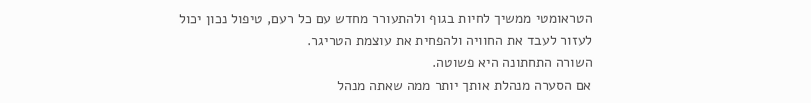הטראומטי ממשיך לחיות בגוף ולהתעורר מחדש עם כל רעם, טיפול נכון יכול לעזור לעבד את החוויה ולהפחית את עוצמת הטריגר.
השורה התחתונה היא פשוטה.
אם הסערה מנהלת אותך יותר ממה שאתה מנהל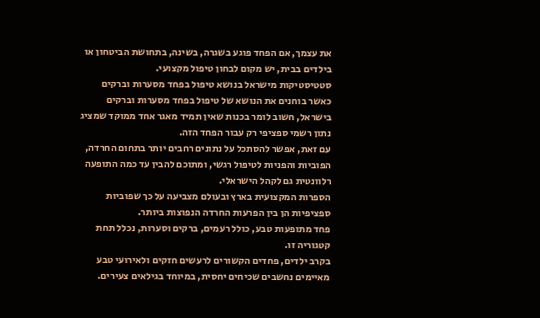את עצמך, אם הפחד פוגע בשגרה, בשינה, בתחושת הביטחון או בילדים בבית, יש מקום לבחון טיפול מקצועי.
סטטיסטיקות מישראל בנושא טיפול בפחד מסערות וברקים
כאשר בוחנים את הנושא של טיפול בפחד מסערות וברקים בישראל, חשוב לומר בכנות שאין תמיד מאגר אחד ממוקד שמציג נתון רשמי ספציפי רק עבור הפחד הזה.
עם זאת, אפשר להסתכל על נתונים רחבים יותר בתחום החרדה, הפוביות והפניות לטיפול רגשי, ומתוכם להבין עד כמה התופעה רלוונטית גם לקהל הישראלי.
הספרות המקצועית בארץ ובעולם מצביעה על כך שפוביות ספציפיות הן בין הפרעות החרדה הנפוצות ביותר.
פחד מתופעות טבע, כולל רעמים, ברקים וסערות, נכלל תחת קטגוריה זו.
בקרב ילדים, פחדים הקשורים לרעשים חזקים ולאירועי טבע מאיימים נחשבים שכיחים יחסית, במיוחד בגילאים צעירים.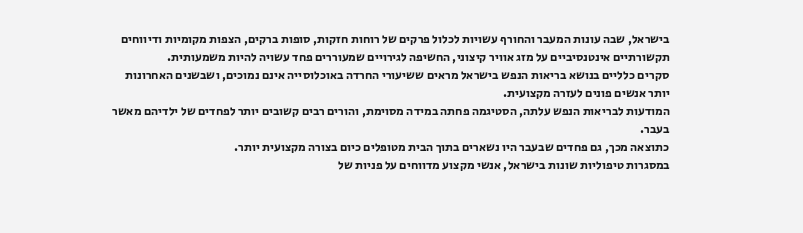בישראל, שבה עונות המעבר והחורף עשויות לכלול פרקים של רוחות חזקות, סופות ברקים, הצפות מקומיות ודיווחים תקשורתיים אינטנסיביים על מזג אוויר קיצוני, החשיפה לגירויים שמעוררים פחד עשויה להיות משמעותית.
סקרים כלליים בנושא בריאות הנפש בישראל מראים ששיעורי החרדה באוכלוסייה אינם נמוכים, ושבשנים האחרונות יותר אנשים פונים לעזרה מקצועית.
המודעות לבריאות הנפש עלתה, הסטיגמה פחתה במידה מסוימת, והורים רבים קשובים יותר לפחדים של ילדיהם מאשר בעבר.
כתוצאה מכך, גם פחדים שבעבר היו נשארים בתוך הבית מטופלים כיום בצורה מקצועית יותר.
במסגרות טיפוליות שונות בישראל, אנשי מקצוע מדווחים על פניות של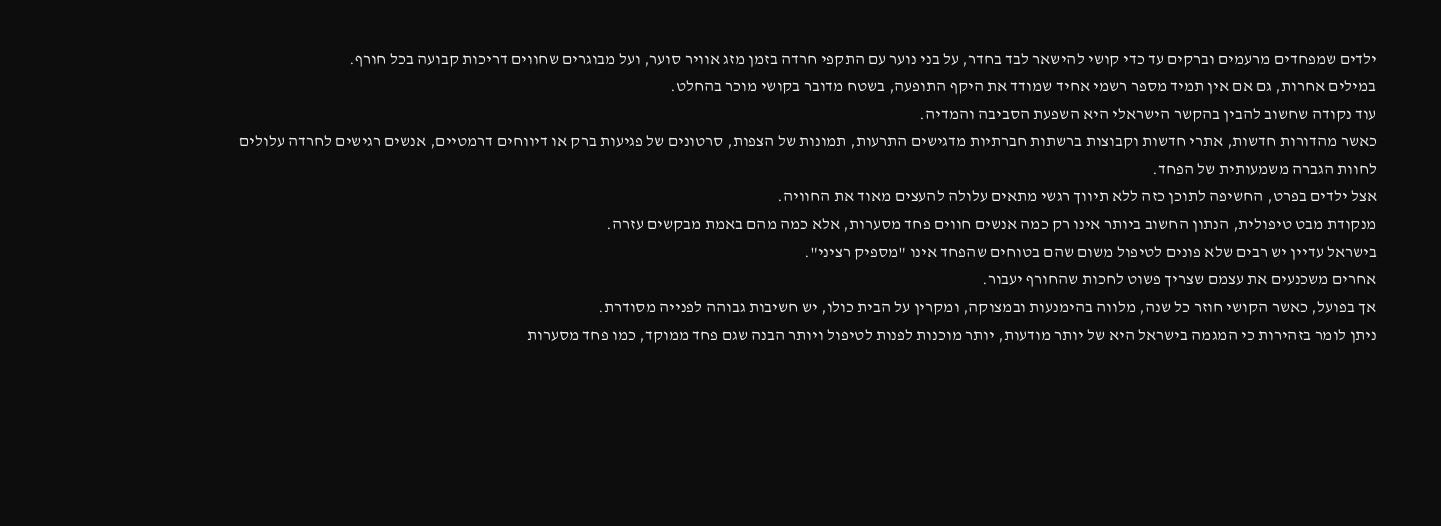ילדים שמפחדים מרעמים וברקים עד כדי קושי להישאר לבד בחדר, על בני נוער עם התקפי חרדה בזמן מזג אוויר סוער, ועל מבוגרים שחווים דריכות קבועה בכל חורף.
במילים אחרות, גם אם אין תמיד מספר רשמי אחיד שמודד את היקף התופעה, בשטח מדובר בקושי מוכר בהחלט.
עוד נקודה שחשוב להבין בהקשר הישראלי היא השפעת הסביבה והמדיה.
כאשר מהדורות חדשות, אתרי חדשות וקבוצות ברשתות חברתיות מדגישים התרעות, תמונות של הצפות, סרטונים של פגיעות ברק או דיווחים דרמטיים, אנשים רגישים לחרדה עלולים לחוות הגברה משמעותית של הפחד.
אצל ילדים בפרט, החשיפה לתוכן כזה ללא תיווך רגשי מתאים עלולה להעצים מאוד את החוויה.
מנקודת מבט טיפולית, הנתון החשוב ביותר אינו רק כמה אנשים חווים פחד מסערות, אלא כמה מהם באמת מבקשים עזרה.
בישראל עדיין יש רבים שלא פונים לטיפול משום שהם בטוחים שהפחד אינו "מספיק רציני".
אחרים משכנעים את עצמם שצריך פשוט לחכות שהחורף יעבור.
אך בפועל, כאשר הקושי חוזר כל שנה, מלווה בהימנעות ובמצוקה, ומקרין על הבית כולו, יש חשיבות גבוהה לפנייה מסודרת.
ניתן לומר בזהירות כי המגמה בישראל היא של יותר מודעות, יותר מוכנות לפנות לטיפול ויותר הבנה שגם פחד ממוקד, כמו פחד מסערות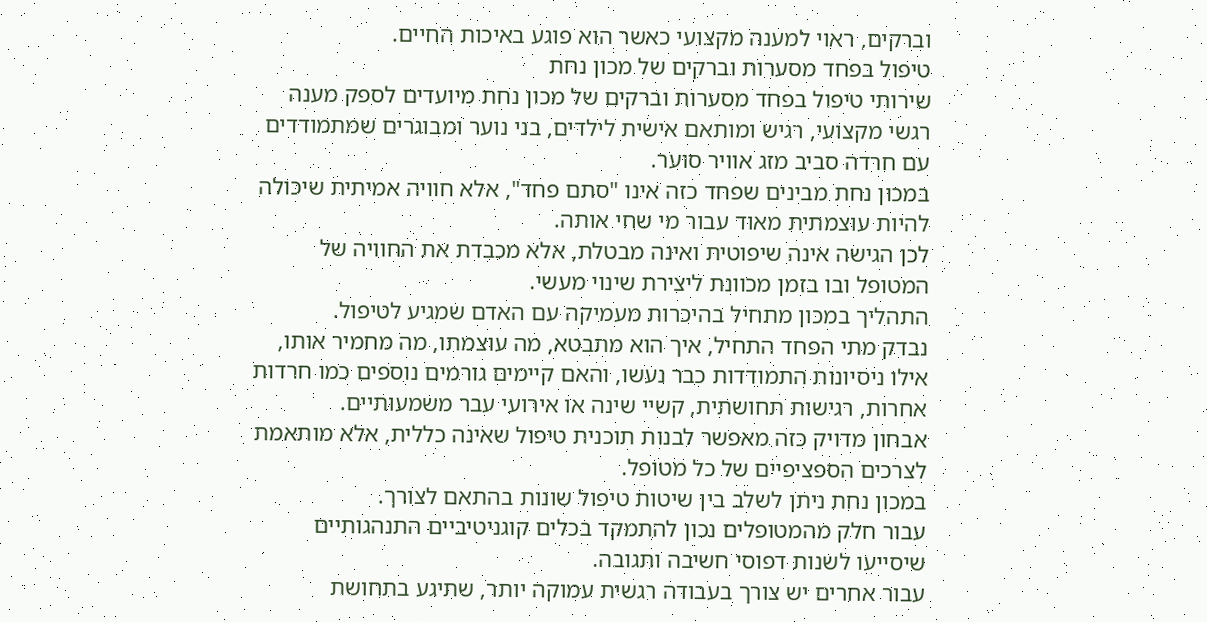וברקים, ראוי למענה מקצועי כאשר הוא פוגע באיכות החיים.
טיפול בפחד מסערות וברקים של מכון נחת
שירותי טיפול בפחד מסערות וברקים של מכון נחת מיועדים לספק מענה רגשי מקצועי, רגיש ומותאם אישית לילדים, בני נוער ומבוגרים שמתמודדים עם חרדה סביב מזג אוויר סוער.
במכון נחת מבינים שפחד כזה אינו "סתם פחד", אלא חוויה אמיתית שיכולה להיות עוצמתית מאוד עבור מי שחי אותה.
לכן הגישה אינה שיפוטית ואינה מבטלת, אלא מכבדת את החוויה של המטופל ובו בזמן מכוונת ליצירת שינוי מעשי.
התהליך במכון מתחיל בהיכרות מעמיקה עם האדם שמגיע לטיפול.
נבדק מתי הפחד התחיל, איך הוא מתבטא, מה עוצמתו, מה מחמיר אותו, אילו ניסיונות התמודדות כבר נעשו, והאם קיימים גורמים נוספים כמו חרדות אחרות, רגישות תחושתית, קשיי שינה או אירועי עבר משמעותיים.
אבחון מדויק כזה מאפשר לבנות תוכנית טיפול שאינה כללית, אלא מותאמת לצרכים הספציפיים של כל מטופל.
במכון נחת ניתן לשלב בין שיטות טיפול שונות בהתאם לצורך.
עבור חלק מהמטופלים נכון להתמקד בכלים קוגניטיביים התנהגותיים שיסייעו לשנות דפוסי חשיבה ותגובה.
עבור אחרים יש צורך בעבודה רגשית עמוקה יותר, שתיגע בתחושת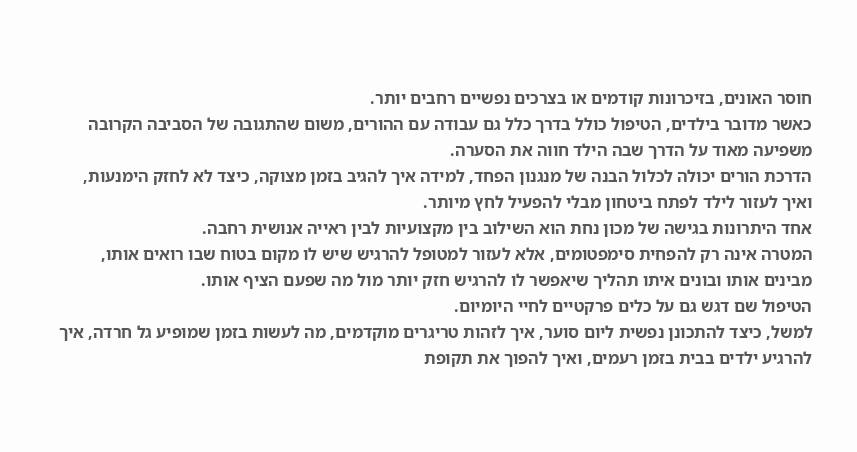חוסר האונים, בזיכרונות קודמים או בצרכים נפשיים רחבים יותר.
כאשר מדובר בילדים, הטיפול כולל בדרך כלל גם עבודה עם ההורים, משום שהתגובה של הסביבה הקרובה משפיעה מאוד על הדרך שבה הילד חווה את הסערה.
הדרכת הורים יכולה לכלול הבנה של מנגנון הפחד, למידה איך להגיב בזמן מצוקה, כיצד לא לחזק הימנעות, ואיך לעזור לילד לפתח ביטחון מבלי להפעיל לחץ מיותר.
אחד היתרונות בגישה של מכון נחת הוא השילוב בין מקצועיות לבין ראייה אנושית רחבה.
המטרה אינה רק להפחית סימפטומים, אלא לעזור למטופל להרגיש שיש לו מקום בטוח שבו רואים אותו, מבינים אותו ובונים איתו תהליך שיאפשר לו להרגיש חזק יותר מול מה שפעם הציף אותו.
הטיפול שם דגש גם על כלים פרקטיים לחיי היומיום.
למשל, כיצד להתכונן נפשית ליום סוער, איך לזהות טריגרים מוקדמים, מה לעשות בזמן שמופיע גל חרדה, איך להרגיע ילדים בבית בזמן רעמים, ואיך להפוך את תקופת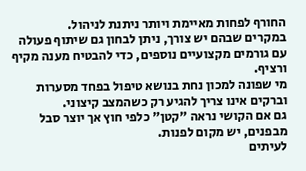החורף לפחות מאיימת ויותר ניתנת לניהול.
במקרים שבהם יש צורך, ניתן לבחון גם שיתוף פעולה עם גורמים מקצועיים נוספים, כדי להבטיח מענה מקיף ורציף.
מי שפונה למכון נחת בנושא טיפול בפחד מסערות וברקים אינו צריך להגיע רק כשהמצב קיצוני.
גם אם הקושי נראה "קטן" כלפי חוץ אך יוצר סבל מבפנים, יש מקום לפנות.
לעיתים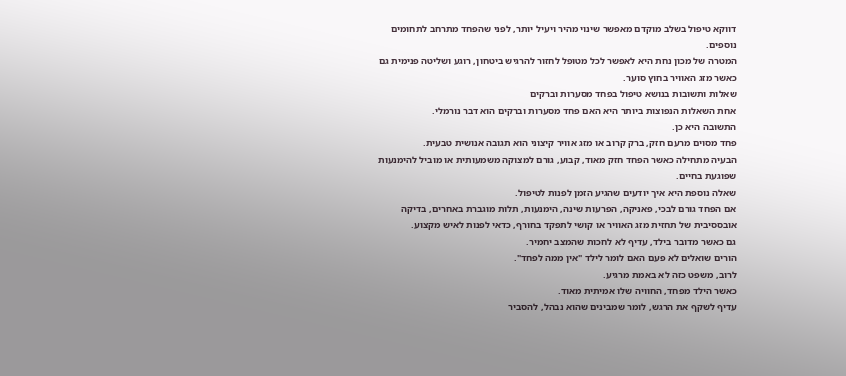דווקא טיפול בשלב מוקדם מאפשר שינוי מהיר ויעיל יותר, לפני שהפחד מתרחב לתחומים נוספים.
המטרה של מכון נחת היא לאפשר לכל מטופל לחזור להרגיש ביטחון, רוגע ושליטה פנימית גם כאשר מזג האוויר בחוץ סוער.
שאלות ותשובות בנושא טיפול בפחד מסערות וברקים
אחת השאלות הנפוצות ביותר היא האם פחד מסערות וברקים הוא דבר נורמלי.
התשובה היא כן.
פחד מסוים מרעם חזק, ברק קרוב או מזג אוויר קיצוני הוא תגובה אנושית טבעית.
הבעיה מתחילה כאשר הפחד חזק מאוד, קבוע, גורם למצוקה משמעותית או מוביל להימנעות שפוגעת בחיים.
שאלה נוספת היא איך יודעים שהגיע הזמן לפנות לטיפול.
אם הפחד גורם לבכי, פאניקה, הפרעות שינה, הימנעות, תלות מוגברת באחרים, בדיקה אובססיבית של תחזית מזג האוויר או קושי לתפקד בחורף, כדאי לפנות לאיש מקצוע.
גם כאשר מדובר בילד, עדיף לא לחכות שהמצב יחמיר.
הורים שואלים לא פעם האם לומר לילד "אין ממה לפחד".
לרוב, משפט כזה לא באמת מרגיע.
כאשר הילד מפחד, החוויה שלו אמיתית מאוד.
עדיף לשקף את הרגש, לומר שמבינים שהוא נבהל, להסביר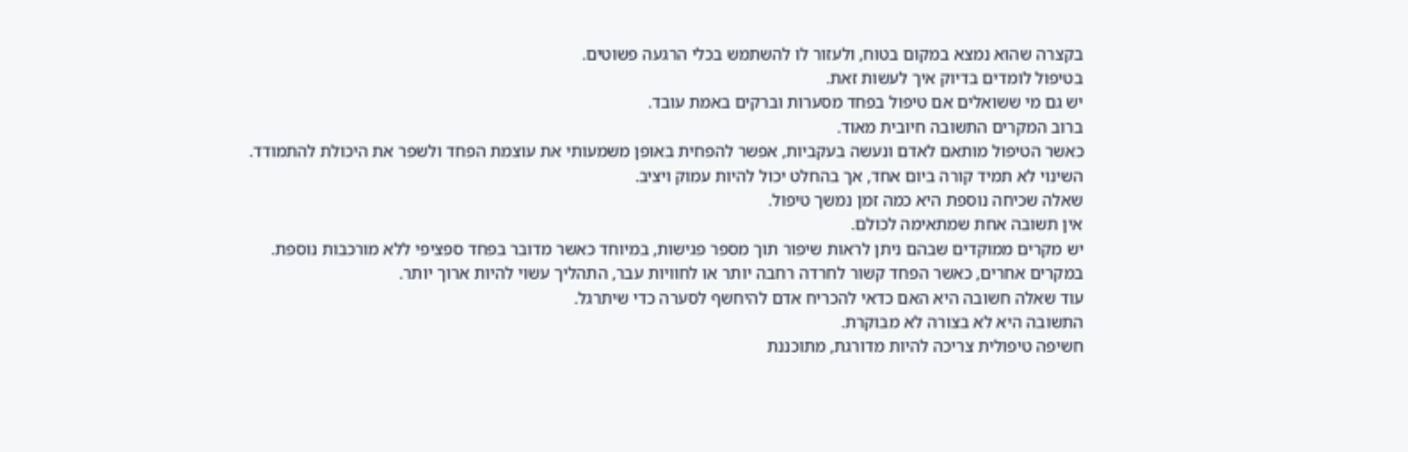בקצרה שהוא נמצא במקום בטוח, ולעזור לו להשתמש בכלי הרגעה פשוטים.
בטיפול לומדים בדיוק איך לעשות זאת.
יש גם מי ששואלים אם טיפול בפחד מסערות וברקים באמת עובד.
ברוב המקרים התשובה חיובית מאוד.
כאשר הטיפול מותאם לאדם ונעשה בעקביות, אפשר להפחית באופן משמעותי את עוצמת הפחד ולשפר את היכולת להתמודד.
השינוי לא תמיד קורה ביום אחד, אך בהחלט יכול להיות עמוק ויציב.
שאלה שכיחה נוספת היא כמה זמן נמשך טיפול.
אין תשובה אחת שמתאימה לכולם.
יש מקרים ממוקדים שבהם ניתן לראות שיפור תוך מספר פגישות, במיוחד כאשר מדובר בפחד ספציפי ללא מורכבות נוספת.
במקרים אחרים, כאשר הפחד קשור לחרדה רחבה יותר או לחוויות עבר, התהליך עשוי להיות ארוך יותר.
עוד שאלה חשובה היא האם כדאי להכריח אדם להיחשף לסערה כדי שיתרגל.
התשובה היא לא בצורה לא מבוקרת.
חשיפה טיפולית צריכה להיות מדורגת, מתוכננת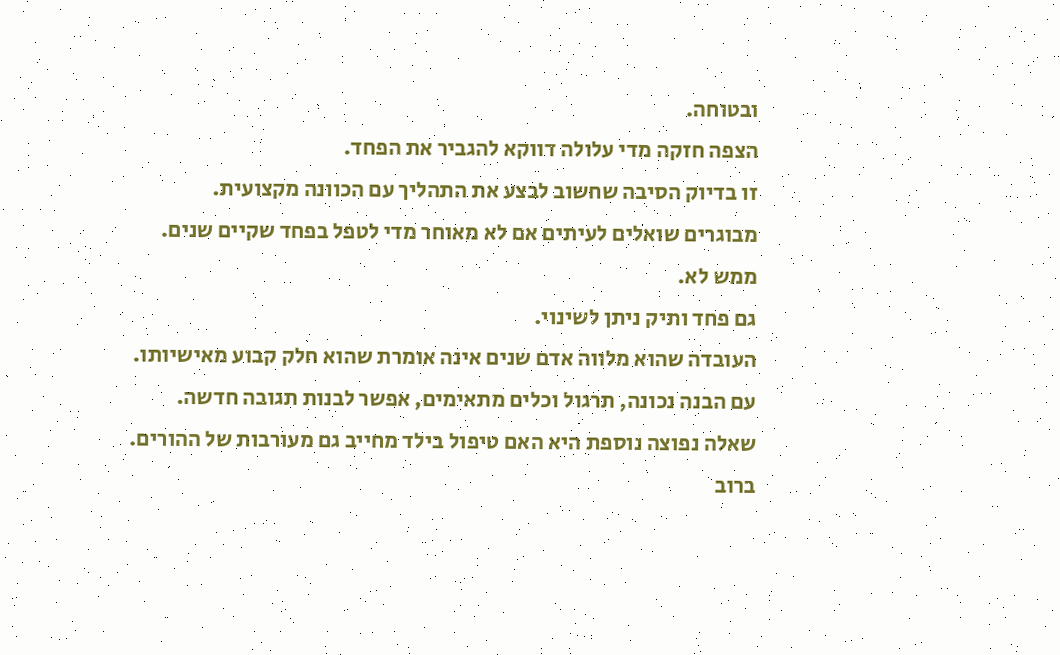ובטוחה.
הצפה חזקה מדי עלולה דווקא להגביר את הפחד.
זו בדיוק הסיבה שחשוב לבצע את התהליך עם הכוונה מקצועית.
מבוגרים שואלים לעיתים אם לא מאוחר מדי לטפל בפחד שקיים שנים.
ממש לא.
גם פחד ותיק ניתן לשינוי.
העובדה שהוא מלווה אדם שנים אינה אומרת שהוא חלק קבוע מאישיותו.
עם הבנה נכונה, תרגול וכלים מתאימים, אפשר לבנות תגובה חדשה.
שאלה נפוצה נוספת היא האם טיפול בילד מחייב גם מעורבות של ההורים.
ברוב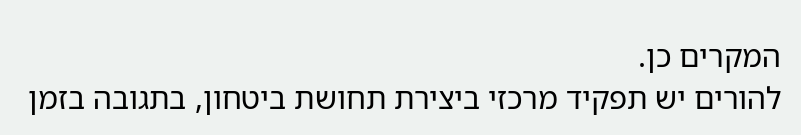המקרים כן.
להורים יש תפקיד מרכזי ביצירת תחושת ביטחון, בתגובה בזמן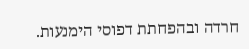חרדה ובהפחתת דפוסי הימנעות.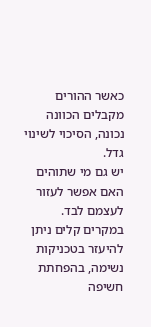כאשר ההורים מקבלים הכוונה נכונה, הסיכוי לשינוי גדל.
יש גם מי שתוהים האם אפשר לעזור לעצמם לבד.
במקרים קלים ניתן להיעזר בטכניקות נשימה, בהפחתת חשיפה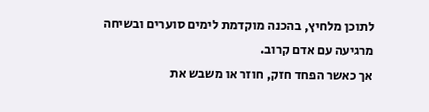לתוכן מלחיץ, בהכנה מוקדמת לימים סוערים ובשיחה מרגיעה עם אדם קרוב.
אך כאשר הפחד חזק, חוזר או משבש את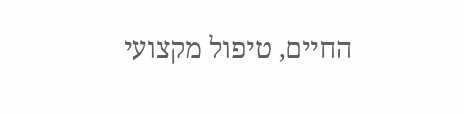החיים, טיפול מקצועי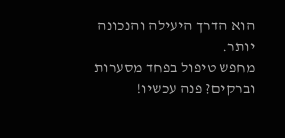הוא הדרך היעילה והנכונה יותר.
מחפש טיפול בפחד מסערות וברקים? פנה עכשיו!